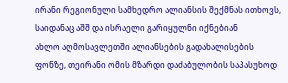ირანი რეგიონული სამხედრო ალიანსის შექმნას ითხოვს, საიდანაც აშშ და ისრაელი გარიყულნი იქნებიან
ახლო აღმოსავლეთში ალიანსების გადახალისების ფონზე, თეირანი ომის მზარდი დაძაბულობის საპასუხოდ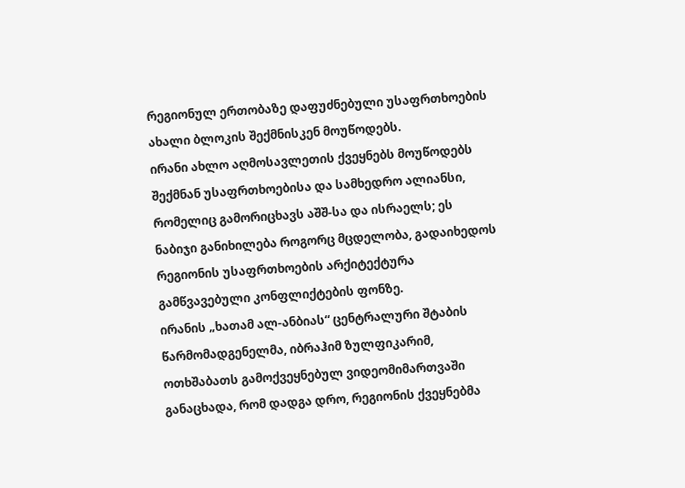რეგიონულ ერთობაზე დაფუძნებული უსაფრთხოების ახალი ბლოკის შექმნისკენ მოუწოდებს.
ირანი ახლო აღმოსავლეთის ქვეყნებს მოუწოდებს შექმნან უსაფრთხოებისა და სამხედრო ალიანსი, რომელიც გამორიცხავს აშშ-სა და ისრაელს; ეს ნაბიჯი განიხილება როგორც მცდელობა, გადაიხედოს რეგიონის უსაფრთხოების არქიტექტურა გამწვავებული კონფლიქტების ფონზე.
ირანის „ხათამ ალ-ანბიას“ ცენტრალური შტაბის წარმომადგენელმა, იბრაჰიმ ზულფიკარიმ, ოთხშაბათს გამოქვეყნებულ ვიდეომიმართვაში განაცხადა, რომ დადგა დრო, რეგიონის ქვეყნებმა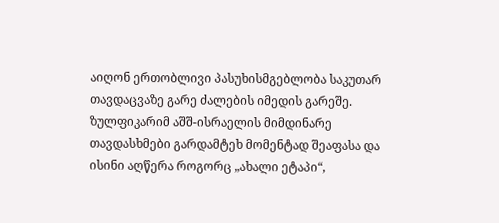აიღონ ერთობლივი პასუხისმგებლობა საკუთარ თავდაცვაზე გარე ძალების იმედის გარეშე.
ზულფიკარიმ აშშ-ისრაელის მიმდინარე თავდასხმები გარდამტეხ მომენტად შეაფასა და ისინი აღწერა როგორც „ახალი ეტაპი“,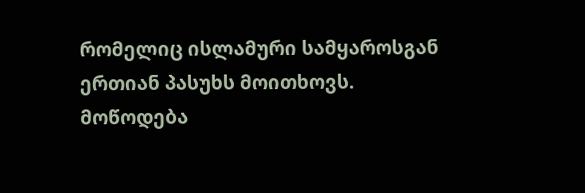რომელიც ისლამური სამყაროსგან ერთიან პასუხს მოითხოვს.
მოწოდება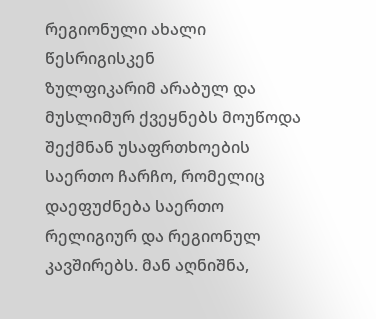რეგიონული ახალი წესრიგისკენ
ზულფიკარიმ არაბულ და მუსლიმურ ქვეყნებს მოუწოდა შექმნან უსაფრთხოების საერთო ჩარჩო, რომელიც დაეფუძნება საერთო რელიგიურ და რეგიონულ კავშირებს. მან აღნიშნა,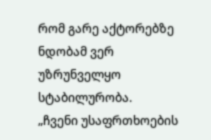რომ გარე აქტორებზე ნდობამ ვერ უზრუნველყო სტაბილურობა.
„ჩვენი უსაფრთხოების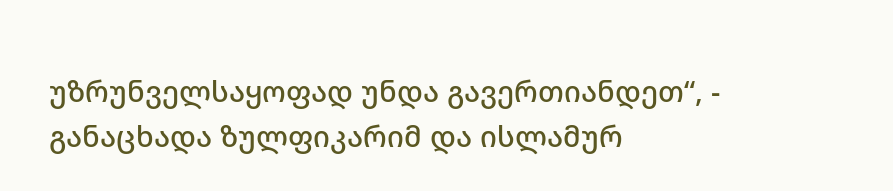უზრუნველსაყოფად უნდა გავერთიანდეთ“, - განაცხადა ზულფიკარიმ და ისლამურ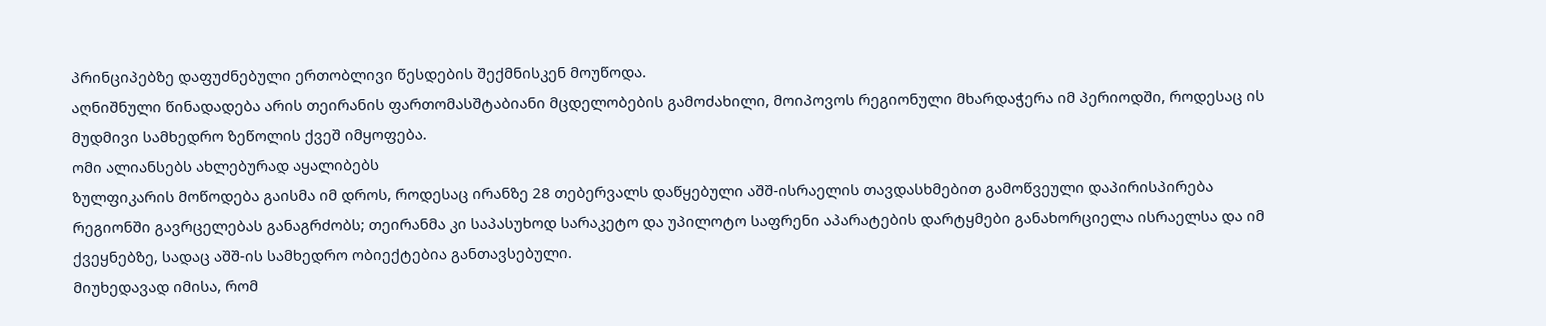პრინციპებზე დაფუძნებული ერთობლივი წესდების შექმნისკენ მოუწოდა.
აღნიშნული წინადადება არის თეირანის ფართომასშტაბიანი მცდელობების გამოძახილი, მოიპოვოს რეგიონული მხარდაჭერა იმ პერიოდში, როდესაც ის მუდმივი სამხედრო ზეწოლის ქვეშ იმყოფება.
ომი ალიანსებს ახლებურად აყალიბებს
ზულფიკარის მოწოდება გაისმა იმ დროს, როდესაც ირანზე 28 თებერვალს დაწყებული აშშ-ისრაელის თავდასხმებით გამოწვეული დაპირისპირება რეგიონში გავრცელებას განაგრძობს; თეირანმა კი საპასუხოდ სარაკეტო და უპილოტო საფრენი აპარატების დარტყმები განახორციელა ისრაელსა და იმ ქვეყნებზე, სადაც აშშ-ის სამხედრო ობიექტებია განთავსებული.
მიუხედავად იმისა, რომ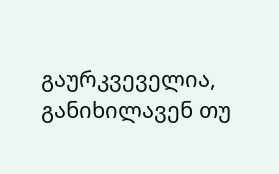გაურკვეველია, განიხილავენ თუ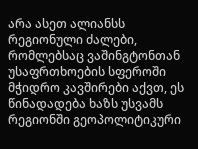არა ასეთ ალიანსს რეგიონული ძალები, რომლებსაც ვაშინგტონთან უსაფრთხოების სფეროში მჭიდრო კავშირები აქვთ, ეს წინადადება ხაზს უსვამს რეგიონში გეოპოლიტიკური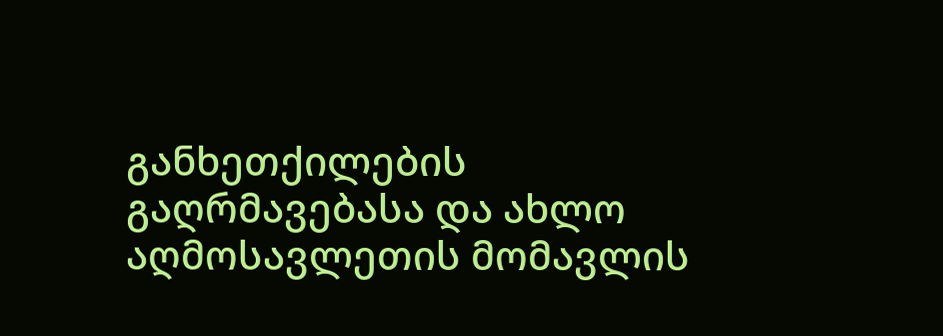განხეთქილების გაღრმავებასა და ახლო აღმოსავლეთის მომავლის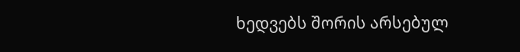ხედვებს შორის არსებულ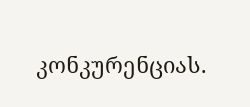კონკურენციას.